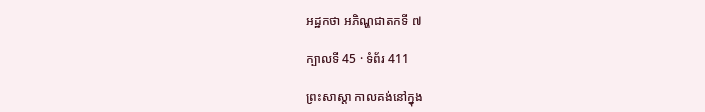អដ្ឋកថា អភិណ្ហជាតកទី ៧

ក្បាលទី 45 · ទំព័រ 411

ព្រះសាស្តា កាលគង់នៅក្នុង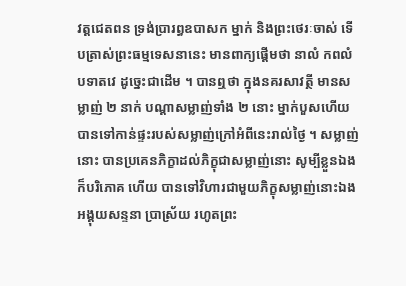វត្តជេតពន ទ្រង់ប្រារព្ធឧបាសក ម្នាក់ និងព្រះថេរៈចាស់ ទើបត្រាស់ព្រះធម្មទេសនានេះ មានពាក្យផ្តើមថា នាលំ កពលំ បទាតវេ ដូច្នេះជាដើម ។ បានឮថា ក្នុងនគរសាវត្ថី មានសម្លាញ់ ២ នាក់ បណ្តាសម្លាញ់ទាំង ២ នោះ ម្នាក់បួសហើយ បានទៅកាន់ផ្ទះរបស់សម្លាញ់ក្រៅអំពីនេះរាល់ថ្ងៃ ។ សម្លាញ់នោះ បានប្រគេនភិក្ខាដល់ភិក្ខុជាសម្លាញ់នោះ សូម្បីខ្លួនឯងក៏បរិភោគ ហើយ បានទៅវិហារជាមួយភិក្ខុសម្លាញ់នោះឯង អង្គុយសន្ទនា ប្រាស្រ័យ រហូតព្រះ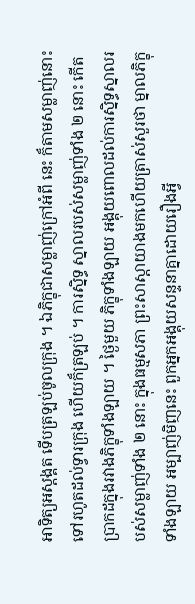អាទិត្យអស្តង្គត ទើបត្រឡប់ចូលក្រុង ។ ឯភិក្ខុជាសម្លាញ់ក្រៅអំពី នេះ ក៏តាមសម្លាញ់នោះទៅរហូតដល់ទ្វារក្រុង ហើយក៏ត្រឡប់ ។ ការស្និទ្ធ ស្នាលរបស់សម្លាញ់ទាំង ២ នោះ កើតប្រាកដក្នុងរវាងភិក្ខុទាំងឡាយ ។ ថ្ងៃមួយ ភិក្ខុទាំងឡាយ អង្គុយពោលដល់ការស្និទ្ធស្នាលរបស់សម្លាញ់ទាំង ២ នោះ ក្នុងធម្មសភា ព្រះសាស្តាយាងមកហើយត្រាស់សួរថា ម្នាលភិក្ខុ ទាំងឡាយ អម្បាញ់មិញនេះ ពួកអ្នកអង្គុយសន្ទនាគ្នាដោយរឿងអ្វី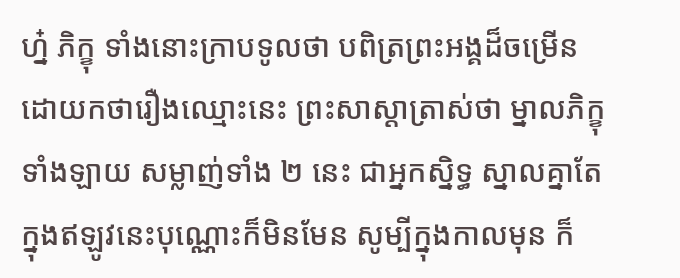ហ្ន៎ ភិក្ខុ ទាំងនោះក្រាបទូលថា បពិត្រព្រះអង្គដ៏ចម្រើន ដោយកថារឿងឈ្មោះនេះ ព្រះសាស្តាត្រាស់ថា ម្នាលភិក្ខុទាំងឡាយ សម្លាញ់ទាំង ២ នេះ ជាអ្នកស្និទ្ធ ស្នាលគ្នាតែក្នុងឥឡូវនេះបុណ្ណោះក៏មិនមែន សូម្បីក្នុងកាលមុន ក៏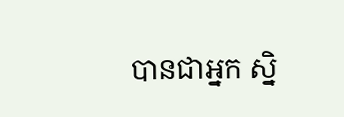បានជាអ្នក ស្និ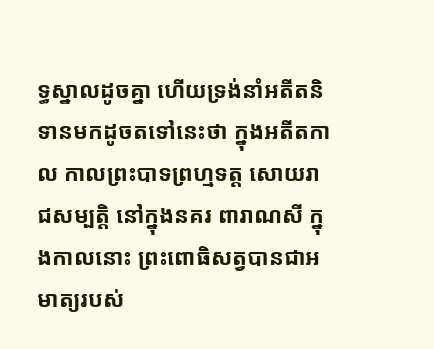ទ្ធស្នាលដូចគ្នា ហើយទ្រង់នាំអតីតនិទានមកដូចតទៅនេះថា ក្នុងអតីតកាល កាលព្រះបាទព្រហ្មទត្ត សោយរាជសម្បត្តិ នៅក្នុងនគរ ពារាណសី ក្នុងកាលនោះ ព្រះពោធិសត្វបានជាអមាត្យរបស់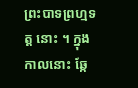ព្រះបាទព្រហ្មទត្ត នោះ ។ ក្នុងកាលនោះ ឆ្កែ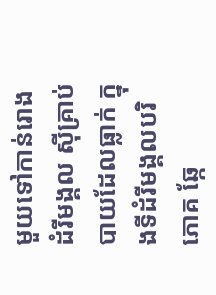មួយទៅកាន់រោងដំរីមង្គល ស៊ីគ្រាប់បាយដែលធ្លាក់ ក្នុងទីដំរីមង្គលបរិភោគ ឆ្កែ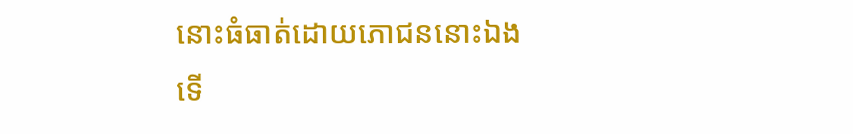នោះធំធាត់ដោយភោជននោះឯង ទើ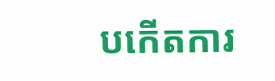បកើតការ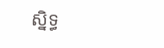ស្និទ្ធ